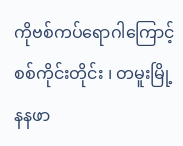ကိုဗစ်ကပ်ရောဂါကြောင့် စစ်ကိုင်းတိုင်း ၊ တမူးမြို့ နနဖာ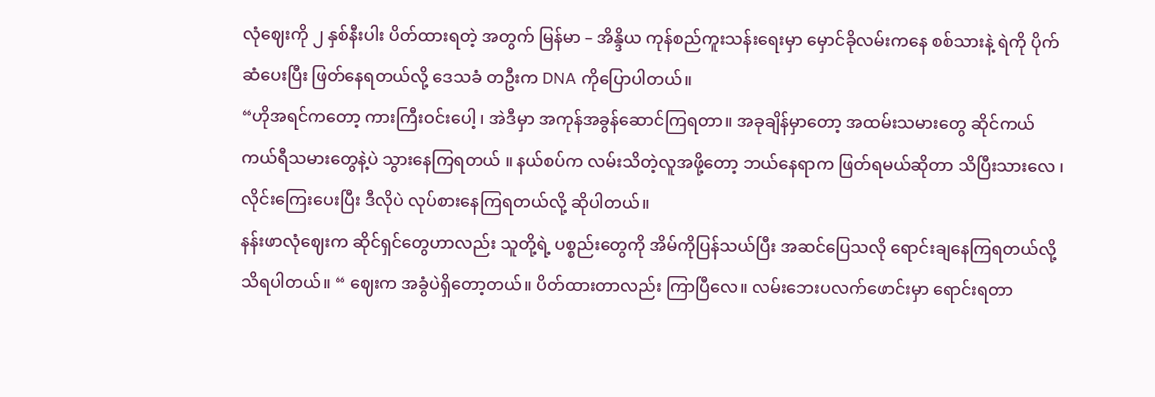လုံဈေးကို ၂ နှစ်နီးပါး ပိတ်ထားရတဲ့ အတွက် မြန်မာ – အိန္ဒိယ ကုန်စည်ကူးသန်းရေးမှာ မှောင်ခိုလမ်းကနေ စစ်သားနဲ့ ရဲကို ပိုက်ဆံပေးပြီး ဖြတ်နေရတယ်လို့ ဒေသခံ တဦးက DNA ကိုပြောပါတယ်။
“ဟိုအရင်ကတော့ ကားကြီးဝင်းပေါ့ ၊ အဲဒီမှာ အကုန်အခွန်ဆောင်ကြရတာ။ အခုချိန်မှာတော့ အထမ်းသမားတွေ ဆိုင်ကယ်ကယ်ရီသမားတွေနဲ့ပဲ သွားနေကြရတယ် ။ နယ်စပ်က လမ်းသိတဲ့လူအဖို့တော့ ဘယ်နေရာက ဖြတ်ရမယ်ဆိုတာ သိပြီးသားလေ ၊ လိုင်းကြေးပေးပြီး ဒီလိုပဲ လုပ်စားနေကြရတယ်လို့ ဆိုပါတယ်။
နန်းဖာလုံဈေးက ဆိုင်ရှင်တွေဟာလည်း သူတို့ရဲ့ ပစ္စည်းတွေကို အိမ်ကိုပြန်သယ်ပြီး အဆင်ပြေသလို ရောင်းချနေကြရတယ်လို့ သိရပါတယ်။ “ ဈေးက အခွံပဲရှိတော့တယ်။ ပိတ်ထားတာလည်း ကြာပြီလေ။ လမ်းဘေးပလက်ဖောင်းမှာ ရောင်းရတာ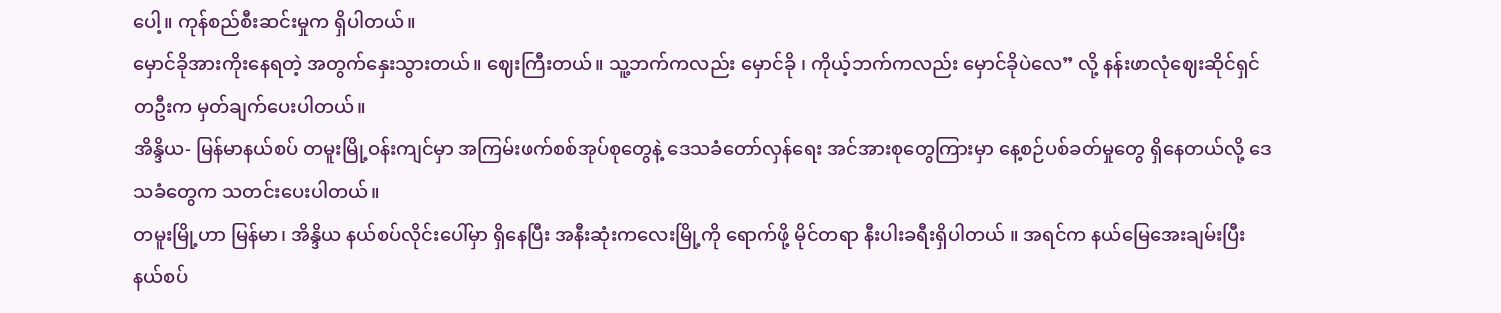ပေါ့။ ကုန်စည်စီးဆင်းမှုက ရှိပါတယ်။
မှောင်ခိုအားကိုးနေရတဲ့ အတွက်နှေးသွားတယ်။ ဈေးကြီးတယ်။ သူ့ဘက်ကလည်း မှောင်ခို ၊ ကိုယ့်ဘက်ကလည်း မှောင်ခိုပဲလေ” လို့ နန်းဖာလုံဈေးဆိုင်ရှင် တဦးက မှတ်ချက်ပေးပါတယ်။
အိန္ဒိယ- မြန်မာနယ်စပ် တမူးမြို့ဝန်းကျင်မှာ အကြမ်းဖက်စစ်အုပ်စုတွေနဲ့ ဒေသခံတော်လှန်ရေး အင်အားစုတွေကြားမှာ နေ့စဉ်ပစ်ခတ်မှုတွေ ရှိနေတယ်လို့ ဒေသခံတွေက သတင်းပေးပါတယ်။
တမူးမြို့ဟာ မြန်မာ၊ အိန္ဒိယ နယ်စပ်လိုင်းပေါ်မှာ ရှိနေပြီး အနီးဆုံးကလေးမြို့ကို ရောက်ဖို့ မိုင်တရာ နီးပါးခရီးရှိပါတယ် ။ အရင်က နယ်မြေအေးချမ်းပြီး နယ်စပ်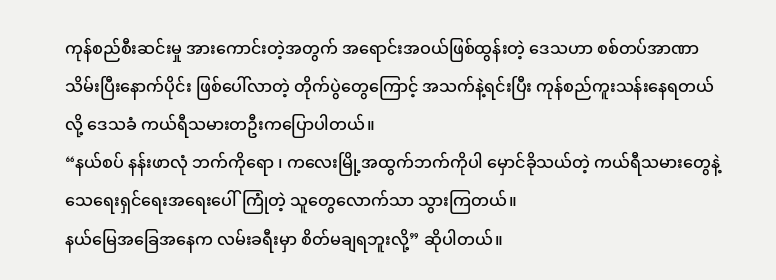ကုန်စည်စီးဆင်းမှု အားကောင်းတဲ့အတွက် အရောင်းအဝယ်ဖြစ်ထွန်းတဲ့ ဒေသဟာ စစ်တပ်အာဏာသိမ်းပြီးနောက်ပိုင်း ဖြစ်ပေါ်လာတဲ့ တိုက်ပွဲတွေကြောင့် အသက်နဲ့ရင်းပြီး ကုန်စည်ကူးသန်းနေရတယ်လို့ ဒေသခံ ကယ်ရီသမားတဦးကပြောပါတယ်။
“နယ်စပ် နန်းဖာလုံ ဘက်ကိုရော ၊ ကလေးမြို့အထွက်ဘက်ကိုပါ မှောင်ခိုသယ်တဲ့ ကယ်ရီသမားတွေနဲ့ သေရေးရှင်ရေးအရေးပေါ်ကြုံတဲ့ သူတွေလောက်သာ သွားကြတယ်။
နယ်မြေအခြေအနေက လမ်းခရီးမှာ စိတ်မချရဘူးလို့” ဆိုပါတယ်။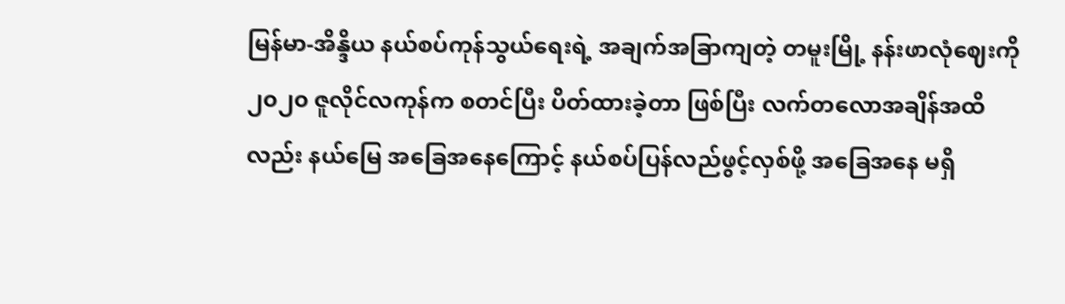မြန်မာ-အိန္ဒိယ နယ်စပ်ကုန်သွယ်ရေးရဲ့ အချက်အခြာကျတဲ့ တမူးမြို့ နန်းဖာလုံဈေးကို ၂၀၂၀ ဇူလိုင်လကုန်က စတင်ပြီး ပိတ်ထားခဲ့တာ ဖြစ်ပြီး လက်တလောအချိန်အထိလည်း နယ်မြေ အခြေအနေကြောင့် နယ်စပ်ပြန်လည်ဖွင့်လှစ်ဖို့ အခြေအနေ မရှိ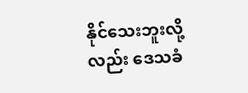နိုင်သေးဘူးလို့လည်း ဒေသခံ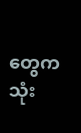တွေက သုံး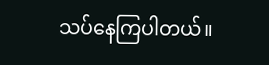သပ်နေကြပါတယ်။